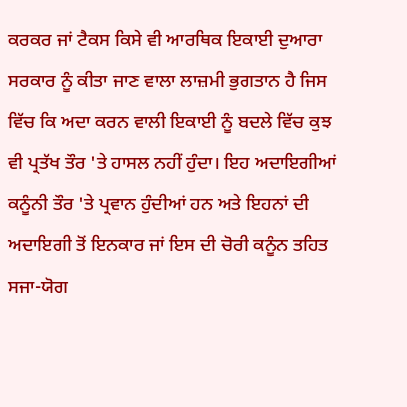ਕਰਕਰ ਜਾਂ ਟੈਕਸ ਕਿਸੇ ਵੀ ਆਰਥਿਕ ਇਕਾਈ ਦੁਆਰਾ ਸਰਕਾਰ ਨੂੰ ਕੀਤਾ ਜਾਣ ਵਾਲਾ ਲਾਜ਼ਮੀ ਭੁਗਤਾਨ ਹੈ ਜਿਸ ਵਿੱਚ ਕਿ ਅਦਾ ਕਰਨ ਵਾਲੀ ਇਕਾਈ ਨੂੰ ਬਦਲੇ ਵਿੱਚ ਕੁਝ ਵੀ ਪ੍ਰਤੱਖ ਤੌਰ 'ਤੇ ਹਾਸਲ ਨਹੀਂ ਹੁੰਦਾ। ਇਹ ਅਦਾਇਗੀਆਂ ਕਨੂੰਨੀ ਤੌਰ 'ਤੇ ਪ੍ਰਵਾਨ ਹੁੰਦੀਆਂ ਹਨ ਅਤੇ ਇਹਨਾਂ ਦੀ ਅਦਾਇਗੀ ਤੋਂ ਇਨਕਾਰ ਜਾਂ ਇਸ ਦੀ ਚੋਰੀ ਕਨੂੰਨ ਤਹਿਤ ਸਜਾ-ਯੋਗ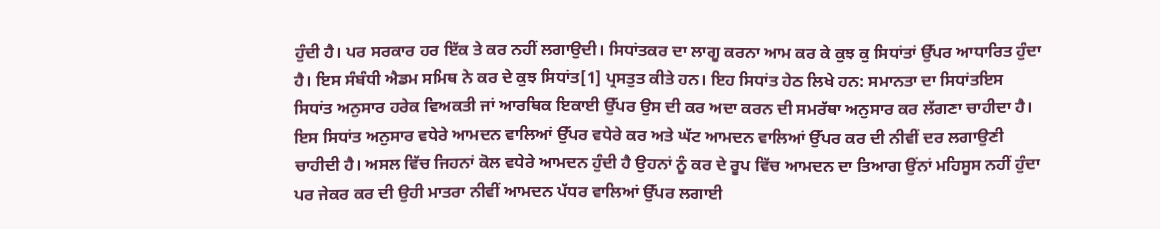ਹੁੰਦੀ ਹੈ। ਪਰ ਸਰਕਾਰ ਹਰ ਇੱਕ ਤੇ ਕਰ ਨਹੀਂ ਲਗਾਉਦੀ। ਸਿਧਾਂਤਕਰ ਦਾ ਲਾਗੂ ਕਰਨਾ ਆਮ ਕਰ ਕੇ ਕੁਝ ਕੁ ਸਿਧਾਂਤਾਂ ਉੱਪਰ ਆਧਾਰਿਤ ਹੁੰਦਾ ਹੈ। ਇਸ ਸੰਬੰਧੀ ਐਡਮ ਸਮਿਥ ਨੇ ਕਰ ਦੇ ਕੁਝ ਸਿਧਾਂਤ[1] ਪ੍ਰਸਤੁਤ ਕੀਤੇ ਹਨ। ਇਹ ਸਿਧਾਂਤ ਹੇਠ ਲਿਖੇ ਹਨ: ਸਮਾਨਤਾ ਦਾ ਸਿਧਾਂਤਇਸ ਸਿਧਾਂਤ ਅਨੁਸਾਰ ਹਰੇਕ ਵਿਅਕਤੀ ਜਾਂ ਆਰਥਿਕ ਇਕਾਈ ਉੱਪਰ ਉਸ ਦੀ ਕਰ ਅਦਾ ਕਰਨ ਦੀ ਸਮਰੱਥਾ ਅਨੁਸਾਰ ਕਰ ਲੱਗਣਾ ਚਾਹੀਦਾ ਹੈ। ਇਸ ਸਿਧਾਂਤ ਅਨੁਸਾਰ ਵਧੇਰੇ ਆਮਦਨ ਵਾਲਿਆਂ ਉੱਪਰ ਵਧੇਰੇ ਕਰ ਅਤੇ ਘੱਟ ਆਮਦਨ ਵਾਲਿਆਂ ਉੱਪਰ ਕਰ ਦੀ ਨੀਵੀਂ ਦਰ ਲਗਾਉਣੀ ਚਾਹੀਦੀ ਹੈ। ਅਸਲ ਵਿੱਚ ਜਿਹਨਾਂ ਕੋਲ ਵਧੇਰੇ ਆਮਦਨ ਹੁੰਦੀ ਹੈ ਉਹਨਾਂ ਨੂੰ ਕਰ ਦੇ ਰੂਪ ਵਿੱਚ ਆਮਦਨ ਦਾ ਤਿਆਗ ਉਂਨਾਂ ਮਹਿਸੂਸ ਨਹੀਂ ਹੁੰਦਾ ਪਰ ਜੇਕਰ ਕਰ ਦੀ ਉਹੀ ਮਾਤਰਾ ਨੀਵੀਂ ਆਮਦਨ ਪੱਧਰ ਵਾਲਿਆਂ ਉੱਪਰ ਲਗਾਈ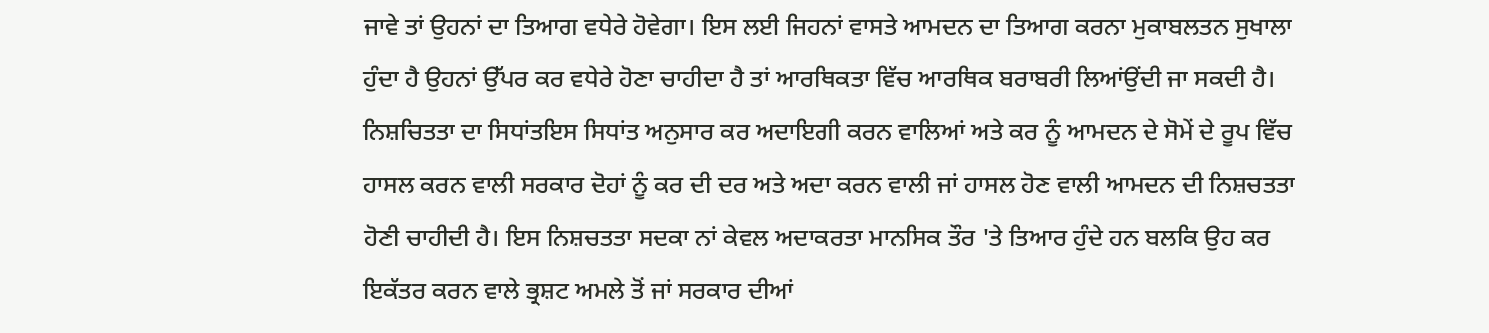ਜਾਵੇ ਤਾਂ ਉਹਨਾਂ ਦਾ ਤਿਆਗ ਵਧੇਰੇ ਹੋਵੇਗਾ। ਇਸ ਲਈ ਜਿਹਨਾਂ ਵਾਸਤੇ ਆਮਦਨ ਦਾ ਤਿਆਗ ਕਰਨਾ ਮੁਕਾਬਲਤਨ ਸੁਖਾਲਾ ਹੁੰਦਾ ਹੈ ਉਹਨਾਂ ਉੱਪਰ ਕਰ ਵਧੇਰੇ ਹੋਣਾ ਚਾਹੀਦਾ ਹੈ ਤਾਂ ਆਰਥਿਕਤਾ ਵਿੱਚ ਆਰਥਿਕ ਬਰਾਬਰੀ ਲਿਆਂਉਂਦੀ ਜਾ ਸਕਦੀ ਹੈ। ਨਿਸ਼ਚਿਤਤਾ ਦਾ ਸਿਧਾਂਤਇਸ ਸਿਧਾਂਤ ਅਨੁਸਾਰ ਕਰ ਅਦਾਇਗੀ ਕਰਨ ਵਾਲਿਆਂ ਅਤੇ ਕਰ ਨੂੰ ਆਮਦਨ ਦੇ ਸੋਮੇਂ ਦੇ ਰੂਪ ਵਿੱਚ ਹਾਸਲ ਕਰਨ ਵਾਲੀ ਸਰਕਾਰ ਦੋਹਾਂ ਨੂੰ ਕਰ ਦੀ ਦਰ ਅਤੇ ਅਦਾ ਕਰਨ ਵਾਲੀ ਜਾਂ ਹਾਸਲ ਹੋਣ ਵਾਲੀ ਆਮਦਨ ਦੀ ਨਿਸ਼ਚਤਤਾ ਹੋਣੀ ਚਾਹੀਦੀ ਹੈ। ਇਸ ਨਿਸ਼ਚਤਤਾ ਸਦਕਾ ਨਾਂ ਕੇਵਲ ਅਦਾਕਰਤਾ ਮਾਨਸਿਕ ਤੌਰ 'ਤੇ ਤਿਆਰ ਹੁੰਦੇ ਹਨ ਬਲਕਿ ਉਹ ਕਰ ਇਕੱਤਰ ਕਰਨ ਵਾਲੇ ਭ੍ਰਸ਼ਟ ਅਮਲੇ ਤੋਂ ਜਾਂ ਸਰਕਾਰ ਦੀਆਂ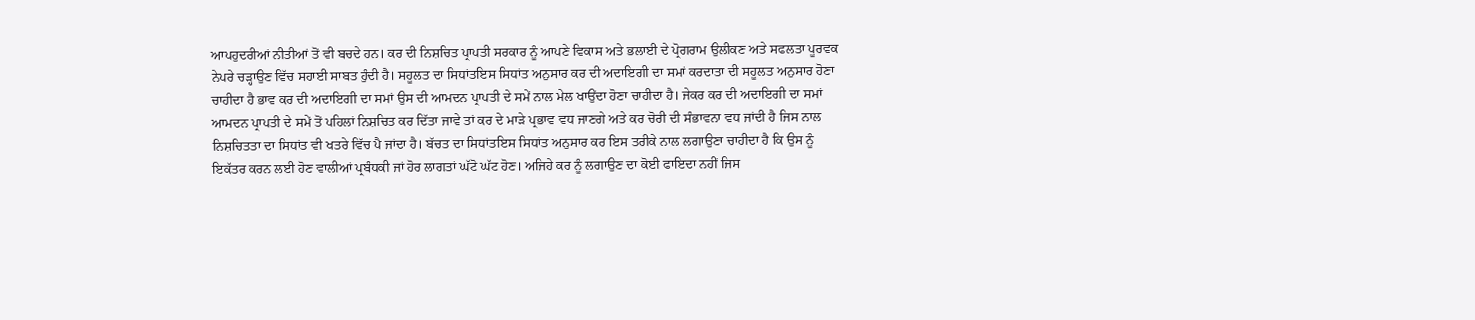ਆਪਹੁਦਰੀਆਂ ਨੀਤੀਆਂ ਤੋਂ ਵੀ ਬਚਦੇ ਹਨ। ਕਰ ਦੀ ਨਿਸ਼ਚਿਤ ਪ੍ਰਾਪਤੀ ਸਰਕਾਰ ਨੂੰ ਆਪਣੇ ਵਿਕਾਸ ਅਤੇ ਭਲਾਈ ਦੇ ਪ੍ਰੋਗਰਾਮ ਉਲੀਕਣ ਅਤੇ ਸਫਲਤਾ ਪੂਰਵਕ ਨੇਪਰੇ ਚੜ੍ਹਾਉਣ ਵਿੱਚ ਸਹਾਈ ਸਾਬਤ ਹੁੰਦੀ ਹੈ। ਸਹੂਲਤ ਦਾ ਸਿਧਾਂਤਇਸ ਸਿਧਾਂਤ ਅਨੁਸਾਰ ਕਰ ਦੀ ਅਦਾਇਗੀ ਦਾ ਸਮਾਂ ਕਰਦਾਤਾ ਦੀ ਸਹੂਲਤ ਅਨੁਸਾਰ ਹੋਣਾ ਚਾਹੀਦਾ ਹੈ ਭਾਵ ਕਰ ਦੀ ਅਦਾਇਗੀ ਦਾ ਸਮਾਂ ਉਸ ਦੀ ਆਮਦਨ ਪ੍ਰਾਪਤੀ ਦੇ ਸਮੇਂ ਨਾਲ ਮੇਲ ਖਾਉਂਦਾ ਹੋਣਾ ਚਾਹੀਦਾ ਹੈ। ਜੇਕਰ ਕਰ ਦੀ ਅਦਾਇਗੀ ਦਾ ਸਮਾਂ ਆਮਦਨ ਪ੍ਰਾਪਤੀ ਦੇ ਸਮੇਂ ਤੋਂ ਪਹਿਲਾਂ ਨਿਸ਼ਚਿਤ ਕਰ ਦਿੱਤਾ ਜਾਵੇ ਤਾਂ ਕਰ ਦੇ ਮਾੜੇ ਪ੍ਰਭਾਵ ਵਧ ਜਾਣਗੇ ਅਤੇ ਕਰ ਚੋਰੀ ਦੀ ਸੰਭਾਵਨਾ ਵਧ ਜਾਂਦੀ ਹੈ ਜਿਸ ਨਾਲ ਨਿਸ਼ਚਿਤਤਾ ਦਾ ਸਿਧਾਂਤ ਵੀ ਖਤਰੇ ਵਿੱਚ ਪੈ ਜਾਂਦਾ ਹੈ। ਬੱਚਤ ਦਾ ਸਿਧਾਂਤਇਸ ਸਿਧਾਂਤ ਅਨੁਸਾਰ ਕਰ ਇਸ ਤਰੀਕੇ ਨਾਲ ਲਗਾਉਣਾ ਚਾਹੀਦਾ ਹੈ ਕਿ ਉਸ ਨੂੰ ਇਕੱਤਰ ਕਰਨ ਲਈ ਹੋਣ ਵਾਲੀਆਂ ਪ੍ਰਬੰਧਕੀ ਜਾਂ ਹੋਰ ਲਾਗਤਾਂ ਘੱਟੋ ਘੱਟ ਹੋਣ। ਅਜਿਹੇ ਕਰ ਨੂੰ ਲਗਾਉਣ ਦਾ ਕੋਈ ਫਾਇਦਾ ਨਹੀਂ ਜਿਸ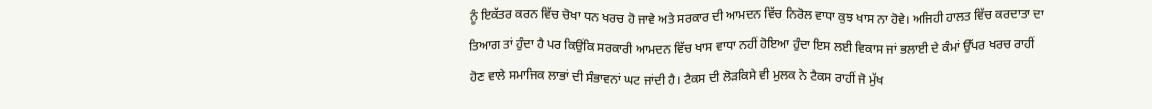ਨੂੰ ਇਕੱਤਰ ਕਰਨ ਵਿੱਚ ਚੋਖਾ ਧਨ ਖਰਚ ਹੋ ਜਾਵੇ ਅਤੇ ਸਰਕਾਰ ਦੀ ਆਮਦਨ ਵਿੱਚ ਨਿਰੋਲ ਵਾਧਾ ਕੁਝ ਖਾਸ ਨਾ ਹੋਵੇ। ਅਜਿਹੀ ਹਾਲਤ ਵਿੱਚ ਕਰਦਾਤਾ ਦਾ ਤਿਆਗ ਤਾਂ ਹੁੰਦਾ ਹੈ ਪਰ ਕਿਉਂਕਿ ਸਰਕਾਰੀ ਆਮਦਨ ਵਿੱਚ ਖਾਸ ਵਾਧਾ ਨਹੀਂ ਹੋਇਆ ਹੁੰਦਾ ਇਸ ਲਈ ਵਿਕਾਸ ਜਾਂ ਭਲਾਈ ਦੇ ਕੰਮਾਂ ਉੱਪਰ ਖਰਚ ਰਾਹੀਂ ਹੋਣ ਵਾਲੇ ਸਮਾਜਿਕ ਲਾਭਾਂ ਦੀ ਸੰਭਾਵਨਾਂ ਘਟ ਜਾਂਦੀ ਹੈ। ਟੈਕਸ ਦੀ ਲੋੜਕਿਸੇ ਵੀ ਮੁਲਕ ਨੇ ਟੈਕਸ ਰਾਹੀਂ ਜੋ ਮੁੱਖ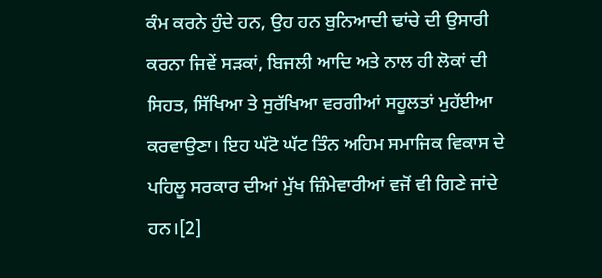ਕੰਮ ਕਰਨੇ ਹੁੰਦੇ ਹਨ, ਉਹ ਹਨ ਬੁਨਿਆਦੀ ਢਾਂਚੇ ਦੀ ਉਸਾਰੀ ਕਰਨਾ ਜਿਵੇਂ ਸੜਕਾਂ, ਬਿਜਲੀ ਆਦਿ ਅਤੇ ਨਾਲ ਹੀ ਲੋਕਾਂ ਦੀ ਸਿਹਤ, ਸਿੱਖਿਆ ਤੇ ਸੁਰੱਖਿਆ ਵਰਗੀਆਂ ਸਹੂਲਤਾਂ ਮੁਹੱਈਆ ਕਰਵਾਉਣਾ। ਇਹ ਘੱਟੋ ਘੱਟ ਤਿੰਨ ਅਹਿਮ ਸਮਾਜਿਕ ਵਿਕਾਸ ਦੇ ਪਹਿਲੂ ਸਰਕਾਰ ਦੀਆਂ ਮੁੱਖ ਜ਼ਿੰਮੇਵਾਰੀਆਂ ਵਜੋਂ ਵੀ ਗਿਣੇ ਜਾਂਦੇ ਹਨ।[2]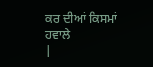ਕਰ ਦੀਆਂ ਕਿਸਮਾਂ
ਹਵਾਲੇ
|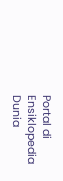Portal di Ensiklopedia Dunia